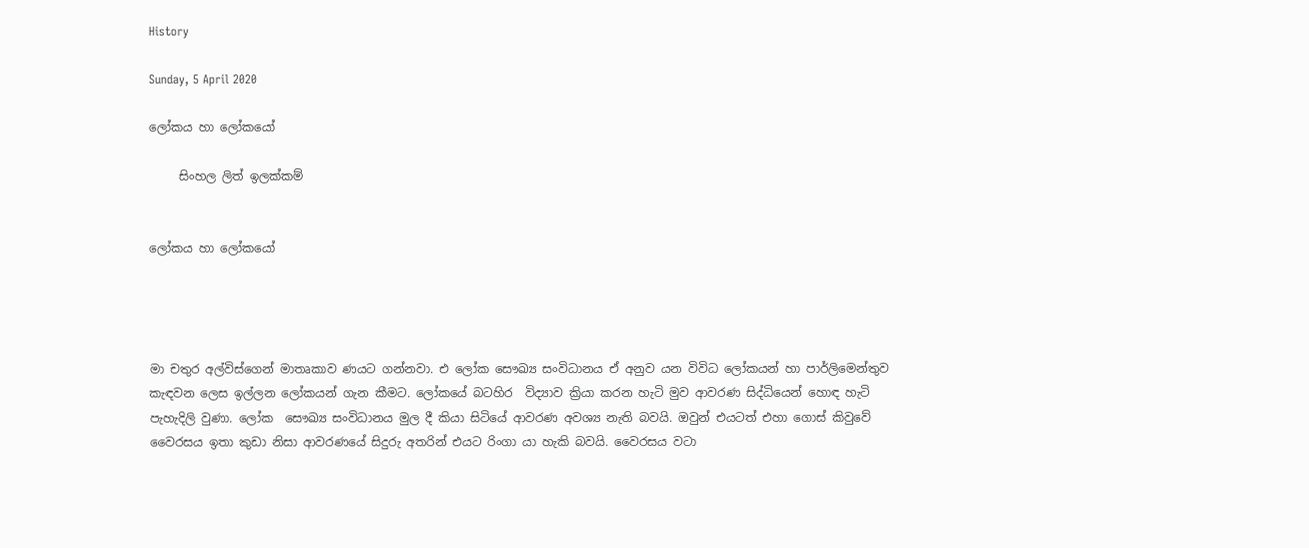History

Sunday, 5 April 2020

ලෝකය හා ලෝකයෝ

     සිංහල ලිත් ඉලක්කම්


ලෝකය හා ලෝකයෝ




මා චතුර අල්විස්ගෙන් මාතෘකාව ණයට ගන්නවා. එ ලෝක සෞඛ්‍ය සංවිධානය ඒ අනුව යන විවිධ ලෝකයන් හා පාර්ලිමෙන්තුව කැඳවන ලෙස ඉල්ලන ලෝකයන් ගැන කීමට. ලෝකයේ බටහිර  විද්‍යාව ක්‍රියා කරන හැටි මුව ආවරණ සිද්ධියෙන් හොඳ හැටි පැහැදිලි වුණා. ලෝක  සෞඛ්‍ය සංවිධානය මුල දී කියා සිටියේ ආවරණ අවශ්‍ය නැති බවයි. ඔවුන් එයටත් එහා ගොස් කිවුවේ වෛරසය ඉතා කුඩා නිසා ආවරණයේ සිදුරු අතරින් එයට රිංගා යා හැකි බවයි. වෛරසය වටා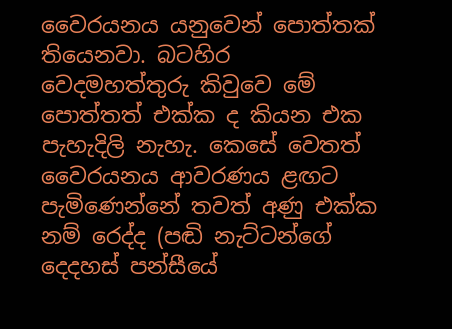වෛරයනය යනුවෙන් පොත්තක් තියෙනවා. බටහිර වෙදමහත්තුරු කිවුවෙ මේ පොත්තත් එක්ක ද කියන එක පැහැදිලි නැහැ. කෙසේ වෙතත් වෛරයනය ආවරණය ළඟට පැමිණෙන්නේ තවත් අණු එක්ක නම් රෙද්ද (පඬි නැට්ටන්ගේ දෙදහස් පන්සීයේ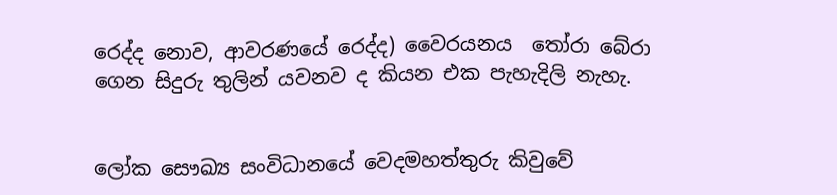රෙද්ද නොව, ආවරණයේ රෙද්ද) වෛරයනය  තෝරා බේරා ගෙන සිදුරු තුලින් යවනව ද කියන එක පැහැදිලි නැහැ.


ලෝක සෞඛ්‍ය සංවිධානයේ වෙදමහත්තුරු කිවුවේ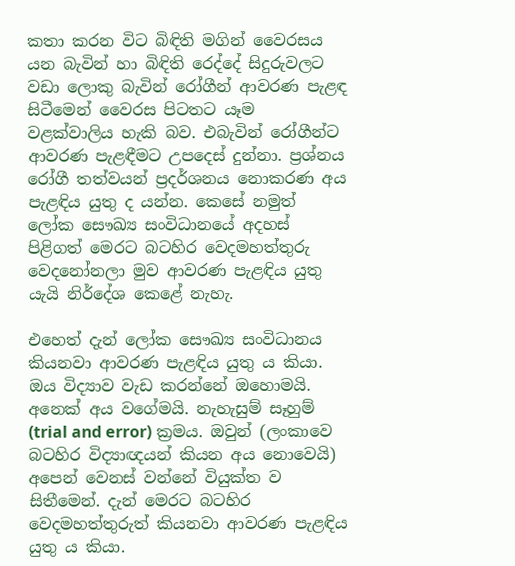කතා කරන විට බිඳිති මගින් වෛරසය යන බැවින් හා බිඳිති රෙද්දේ සිදුරුවලට වඩා ලොකු බැවින් රෝගීන් ආවරණ පැළඳ සිටීමෙන් වෛරස පිටතට යෑම වළක්වාලිය හැකි බව. එබැවින් රෝගීන්ට ආවරණ පැළඳීමට උපදෙස් දුන්නා. ප්‍රශ්නය රෝගී තත්වයන් ප්‍රදර්ශනය නොකරණ අය පැළඳිය යුතු ද යන්න. කෙසේ නමුත් ලෝක සෞඛ්‍ය සංවිධානයේ අදහස් පිළිගත් මෙරට බටහිර වෙදමහත්තුරු වෙදනෝනලා මුව ආවරණ පැළඳිය යුතු යැයි නිර්දේශ කෙළේ නැහැ.

එහෙත් දැන් ලෝක සෞඛ්‍ය සංවිධානය කියනවා ආවරණ පැළඳිය යුතු ය කියා. ඔය විද්‍යාව වැඩ කරන්නේ ඔහොමයි. අනෙක් අය වගේමයි. නැහැසුම් සෑහුම් (trial and error) ක්‍රමය. ඔවුන් (ලංකාවෙ බටහිර විද්‍යාඥයන් කියන අය නොවෙයි) අපෙන් වෙනස් වන්නේ වියුක්ත ව සිතීමෙන්. දැන් මෙරට බටහිර වෙදමහත්තුරුත් කියනවා ආවරණ පැළඳිය යුතු ය කියා.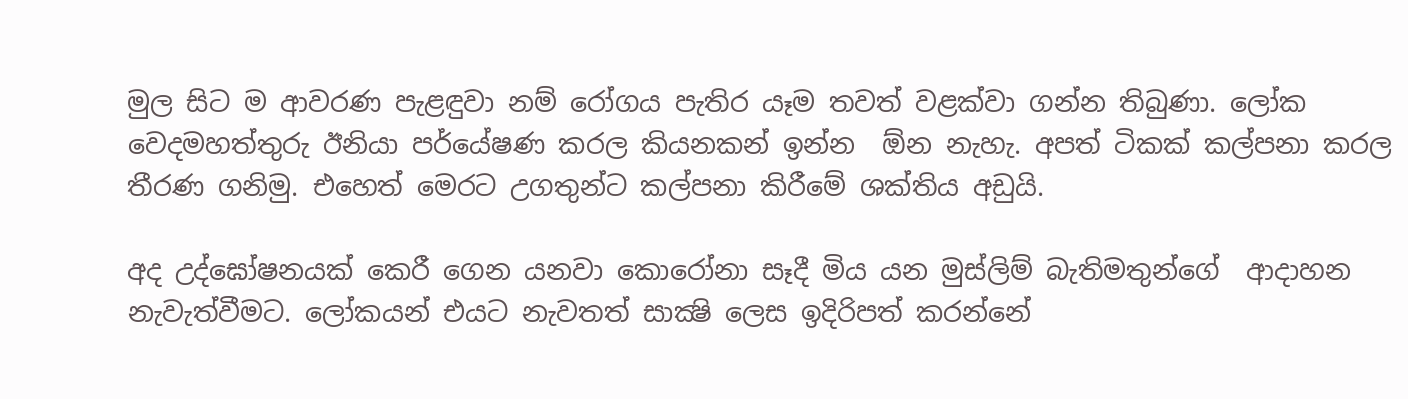මුල සිට ම ආවරණ පැළඳුවා නම් රෝගය පැතිර යෑම තවත් වළක්වා ගන්න තිබුණා. ලෝක වෙදමහත්තුරු ඊනියා පර්යේෂණ කරල කියනකන් ඉන්න  ඕන නැහැ. අපත් ටිකක් කල්පනා කරල තීරණ ගනිමු. එහෙත් මෙරට උගතුන්ට කල්පනා කිරීමේ ශක්තිය අඩුයි.

අද උද්ඝෝෂනයක් කෙරී ගෙන යනවා කොරෝනා සෑදී මිය යන මුස්ලිම් බැතිමතුන්ගේ  ආදාහන නැවැත්වීමට. ලෝකයන් එයට නැවතත් සාක්‍ෂි ලෙස ඉදිරිපත් කරන්නේ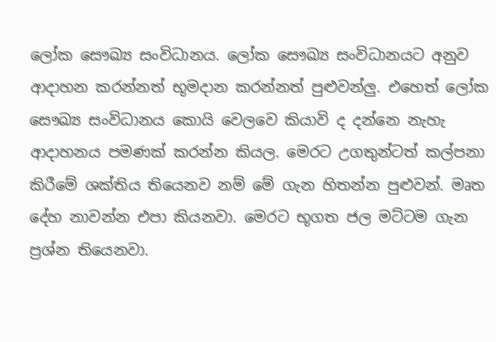ලෝක සෞඛ්‍ය සංවිධානය. ලෝක සෞඛ්‍ය සංවිධානයට අනුව ආදාහන කරන්නත් භූමදාන කරන්නත් පුළුවන්ලු. එහෙත් ලෝක සෞඛ්‍ය සංවිධානය කොයි වෙලවෙ කියාවි ද දන්නෙ නැහැ ආදාහනය පමණක් කරන්න කියල. මෙරට උගතුන්ටත් කල්පනා කිරීමේ ශක්තිය තියෙනව නම් මේ ගැන හිතන්න පුළුවන්. මෘත දේහ නාවන්න එපා කියනවා. මෙරට භූගත ජල මට්ටම ගැන ප්‍රශ්න තියෙනවා.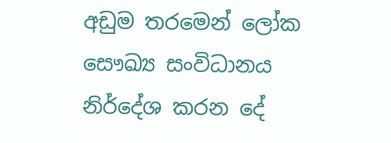අඩුම තරමෙන් ලෝක සෞඛ්‍ය සංවිධානය නිර්දේශ කරන දේ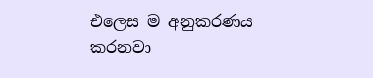එලෙස ම අනුකරණය කරනවා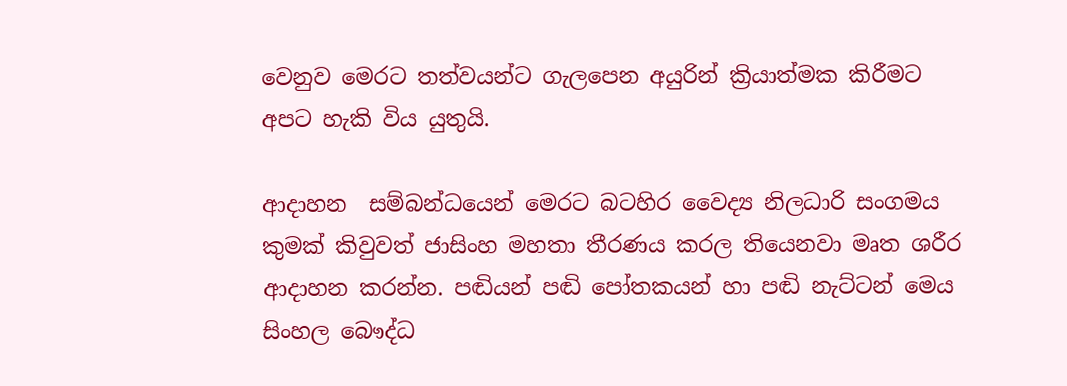වෙනුව මෙරට තත්වයන්ට ගැලපෙන අයුරින් ක්‍රියාත්මක කිරීමට අපට හැකි විය යුතුයි.

ආදාහන  සම්බන්ධයෙන් මෙරට බටහිර වෛද්‍ය නිලධාරි සංගමය කුමක් කිවුවත් ජාසිංහ මහතා තීරණය කරල තියෙනවා මෘත ශරීර ආදාහන කරන්න. පඬියන් පඬි පෝතකයන් හා පඬි නැට්ටන් මෙය සිංහල බෞද්ධ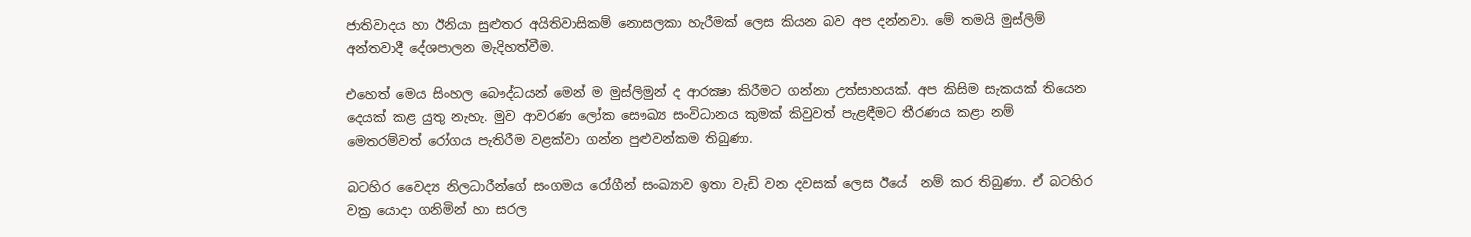ජාතිවාදය හා ඊනියා සුළුතර අයිතිවාසිකම් නොසලකා හැරීමක් ලෙස කියන බව අප දන්නවා. මේ තමයි මුස්ලිම් අන්තවාදී දේශපාලන මැදිහත්වීම.

එහෙත් මෙය සිංහල බෞද්ධයන් මෙන් ම මුස්ලිමුන් ද ආරක්‍ෂා කිරීමට ගන්නා උත්සාහයක්. අප කිසිම සැකයක් තියෙන දෙයක් කළ යුතු නැහැ. මුව ආවරණ ලෝක සෞඛ්‍ය සංවිධානය කුමක් කිවුවත් පැළඳීමට තීරණය කළා නම් මෙතරම්වත් රෝගය පැතිරීම වළක්වා ගන්න පුළුවන්කම තිබුණා.

බටහිර වෛද්‍ය නිලධාරීන්ගේ සංගමය රෝගීන් සංඛ්‍යාව ඉතා වැඩි වන දවසක් ලෙස ඊයේ  නම් කර තිබුණා. ඒ බටහිර වක්‍ර යොදා ගනිමින් හා සරල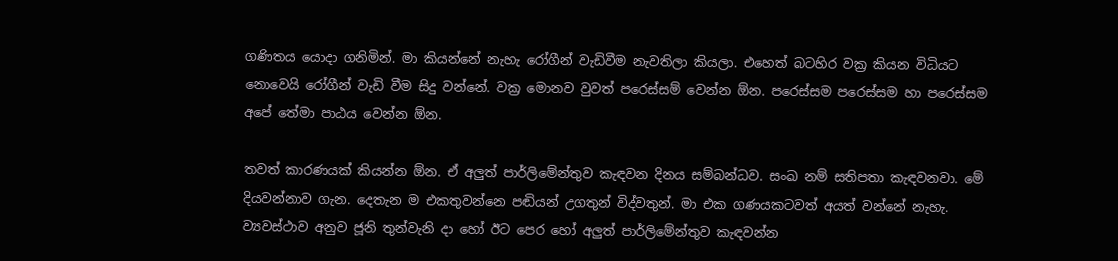ගණිතය යොදා ගනිමින්. මා කියන්නේ නැහැ රෝගීන් වැඩිවීම නැවතිලා කියලා. එහෙත් බටහිර වක්‍ර කියන විධියට නොවෙයි රෝගීන් වැඩි වීම සිදු වන්නේ. වක්‍ර මොනව වුවත් පරෙස්සම් වෙන්න ඕන. පරෙස්සම පරෙස්සම හා පරෙස්සම අපේ තේමා පාඨය වෙන්න ඕන.

තවත් කාරණයක් කියන්න ඕන. ඒ අලුත් පාර්ලිමේන්තුව කැඳවන දිනය සම්බන්ධව. සංඛ නම් සතිපතා කැඳවනවා. මේ දියවන්නාව ගැන. දෙතැන ම එකතුවන්නෙ පඬියන් උගතුන් විද්වතුන්. මා එක ගණයකටවත් අයත් වන්නේ නැහැ. ව්‍යවස්ථාව අනුව ජූනි තුන්වැනි දා හෝ ඊට පෙර හෝ අලුත් පාර්ලිමේන්තුව කැඳවන්න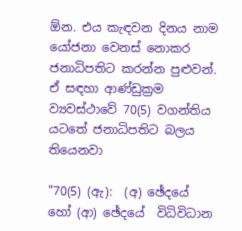ඕන. එය කැඳවන දිනය නාම යෝජනා වෙනස් නොකර ජනාධිපතිට කරන්න පුළුවන්. ඒ සඳහා ආණ්ඩුක්‍රම ව්‍යවස්ථාවේ 70(5) වගන්තිය යටතේ ජනාධිපතිට බලය තියෙනවා

"70(5) (ඇ):  (අ) ඡේදයේ  හෝ (ආ) ඡේදයේ  විධිවිධාන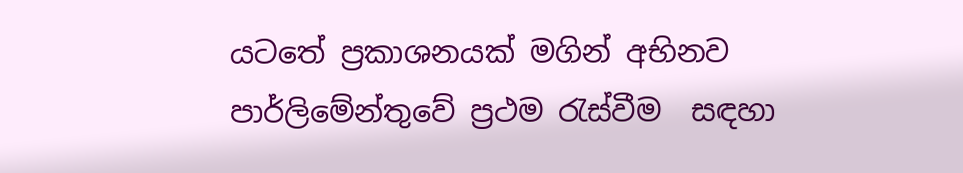යටතේ ප්‍රකාශනයක් මගින් අභිනව පාර්ලිමේන්තුවේ ප්‍රථම රැස්වීම  සඳහා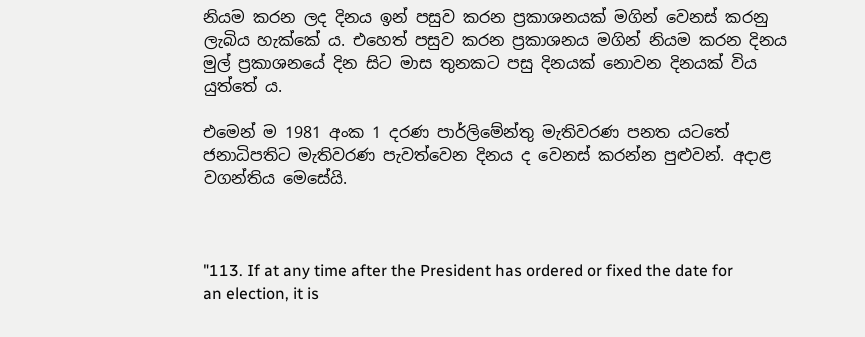නියම කරන ලද දිනය ඉන් පසුව කරන ප්‍රකාශනයක් මගින් වෙනස් කරනු ලැබිය හැක්කේ ය. එහෙත් පසුව කරන ප්‍රකාශනය මගින් නියම කරන දිනය මුල් ප්‍රකාශනයේ දින සිට මාස තුනකට පසු දිනයක් නොවන දිනයක් විය යුත්තේ ය.

එමෙන් ම 1981 අංක 1 දරණ පාර්ලිමේන්තු මැතිවරණ පනත යටතේ ජනාධිපතිට මැතිවරණ පැවත්වෙන දිනය ද වෙනස් කරන්න පුළුවන්. අදාළ වගන්තිය මෙසේයි.



"113. If at any time after the President has ordered or fixed the date for an election, it is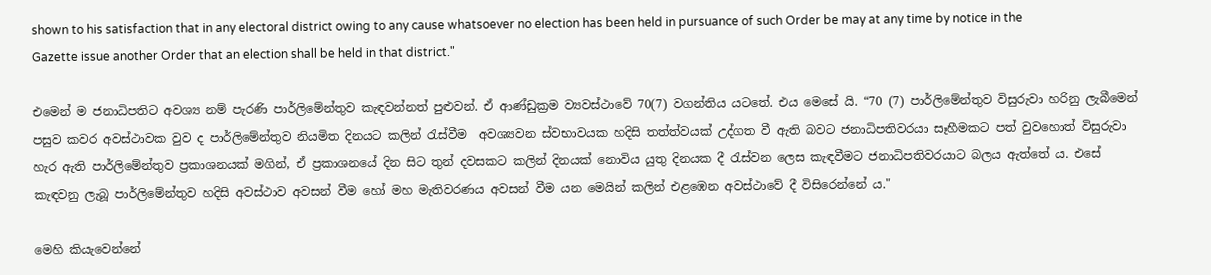shown to his satisfaction that in any electoral district owing to any cause whatsoever no election has been held in pursuance of such Order be may at any time by notice in the Gazette issue another Order that an election shall be held in that district."

එමෙන් ම ජනාධිපතිට අවශ්‍ය නම් පැරණි පාර්ලිමේන්තුව කැඳවන්නත් පුළුවන්. ඒ ආණ්ඩුක්‍රම ව්‍යවස්ථාවේ 70(7) වගන්තිය යටතේ. එය මෙසේ යි. “70 (7) පාර්ලිමේන්තුව විසුරුවා හරිනු ලැබීමෙන් පසුව කවර අවස්ථාවක වුව ද පාර්ලිමේන්තුව නියමිත දිනයට කලින් රැස්වීම  අවශ්‍යවන ස්වභාවයක හදිසි තත්ත්වයක් උද්ගත වී ඇති බවට ජනාධිපතිවරයා සෑහීමකට පත් වුවහොත් විසුරුවා හැර ඇති පාර්ලිමේන්තුව ප්‍රකාශනයක් මගින්, ඒ ප්‍රකාශනයේ දින සිට තුන් දවසකට කලින් දිනයක් නොවිය යුතු දිනයක දී රැස්වන ලෙස කැඳවීමට ජනාධිපතිවරයාට බලය ඇත්තේ ය. එසේ කැඳවනු ලැබූ පාර්ලිමේන්තුව හදිසි අවස්ථාව අවසන් වීම හෝ මහ මැතිවරණය අවසන් වීම යන මෙයින් කලින් එළඹෙන අවස්ථාවේ දී විසිරෙන්නේ ය."

මෙහි කියැවෙන්නේ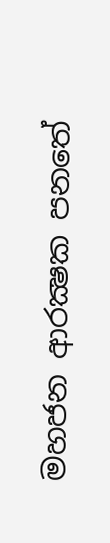මහජන ආරක්‍ෂක පනතේ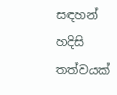සඳහන් හදිසි තත්වයක්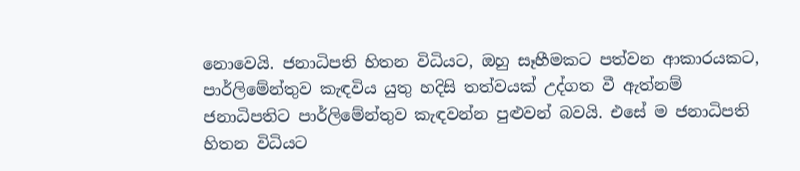නොවෙයි. ජනාධිපති හිතන විධියට, ඔහු සෑහීමකට පත්වන ආකාරයකට, පාර්ලිමේන්තුව කැඳවිය යුතු හදිසි තත්වයක් උද්ගත වී ඇත්නම් ජනාධිපතිට පාර්ලිමේන්තුව කැඳවන්න පුළුවන් බවයි. එසේ ම ජනාධිපති හිතන විධියට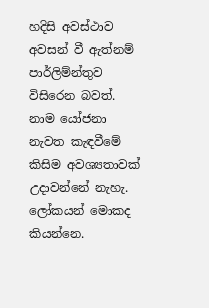හදිසි අවස්ථාව අවසන් වී ඇත්නම් පාර්ලිම්න්තුව විසිරෙන බවත්. නාම යෝජනා නැවත කැඳවීමේ කිසිම අවශ්‍යතාවක් උදාවන්නේ නැහැ.  ලෝකයන් මොකද කියන්නෙ.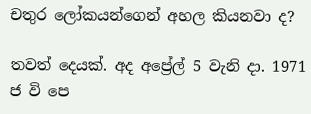චතුර ලෝකයන්ගෙන් අහල කියනවා ද?

තවත් දෙයක්. අද අප්‍රේල් 5 වැනි දා. 1971 ජ වි පෙ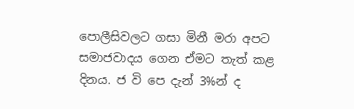පොලීසිවලට ගසා මිනී මරා අපට සමාජවාදය ගෙන ඒමට තැත් කළ දිනය. ජ වි පෙ දැන් 3%න් ද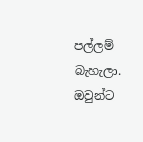පල්ලම් බැහැලා. ඔවුන්ට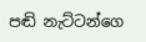පඬි නැට්ටන්ගෙ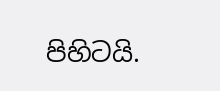පිහිටයි.